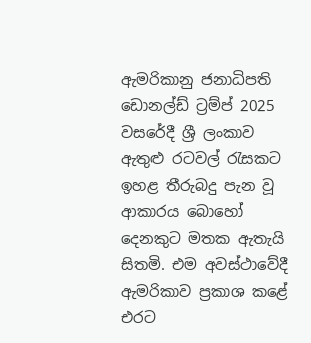ඇමරිකානු ජනාධිපති ඩොනල්ඩ් ට්‍රම්ප් 2025 වසරේදී ශ්‍රී ලංකාව ඇතුළු රටවල් රැසකට ඉහළ තීරුබදු පැන වූ ආකාරය බො‌හෝ දෙනකුට මතක ඇතැයි සිතමි. එම අවස්ථාවේදී ඇමරිකාව ප්‍රකාශ කළේ එරට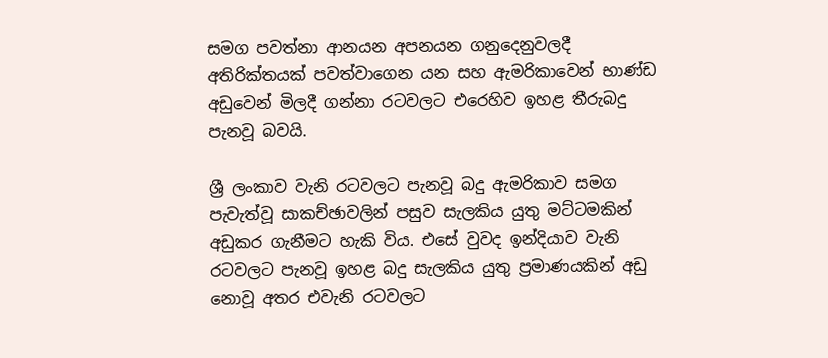සමග පවත්නා ආනයන අපනයන ගනුදෙනුවලදී අතිරික්තයක් පවත්වාගෙන යන සහ ඇමරිකාවෙන් භාණ්ඩ අඩුවෙන් මිලදී ගන්නා රටවලට එරෙහිව ඉහළ තීරුබදු පැනවූ බවයි.

ශ්‍රී ලංකාව වැනි රටවලට පැනවූ බදු ඇමරිකාව සමග පැවැත්වූ සාකච්ඡාවලින් පසුව සැලකිය යුතු මට්ටමකින් අඩුකර ගැනීමට හැකි විය. එසේ වුවද ඉන්දියාව වැනි රටවලට පැනවූ ඉහළ බදු සැලකිය යුතු ප්‍රමාණයකින් අඩු නොවූ අතර එවැනි රටවලට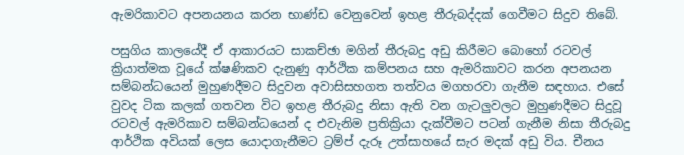ඇමරිකාවට අපනයනය කරන භාණ්ඩ වෙනුවෙන් ඉහළ තීරුබද්දක් ගෙවීමට සිදුව තිබේ.

පසුගිය කාලයේදී ඒ ආකාරයට සාකච්ඡා මගින් තීරුබදු අඩු කිරීමට බොහෝ රටවල් ක්‍රියාත්මක වූයේ ක්ෂණිකව දැනුණු ආර්ථික කම්පනය සහ ඇමරිකාවට කරන අපනයන සම්බන්ධයෙන් මුහුණදීමට සිදුවන අවාසිසහගත තත්වය මගහරවා ගැනීම සඳහාය. එසේ වුවද ටික කලක් ගතවන විට ඉහළ තීරුබදු නිසා ඇති වන ගැටලු‍වලට මුහුණදීමට සිදුවූ රටවල් ඇමරිකාව සම්බන්ධයෙන් ද එවැනිම ප්‍රතික්‍රියා දැක්වීමට පටන් ගැනීම නිසා තීරුබදු ආර්ථික අවියක් ලෙස යොදාගැනීමට ට්‍රම්ප් දැරූ උත්සාහයේ සැර මදක් අඩු විය. චීනය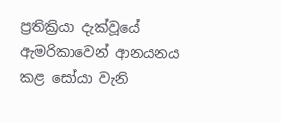ප්‍රතික්‍රියා දැක්වූයේ ඇමරිකාවෙන් ආනයනය කළ සෝයා වැනි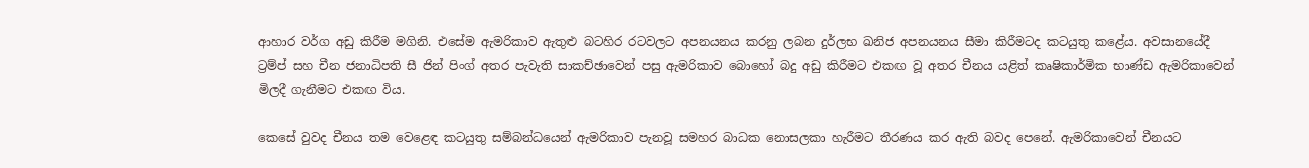ආහාර වර්ග අඩු කිරීම මගිනි. එසේම ඇමරිකාව ඇතුළු බටහිර රටවලට අපනයනය කරනු ලබන දුර්ලභ ඛනිජ අපනයනය සීමා කිරීමටද කටයුතු කළේය. අවසානයේදී ට්‍රම්ප් සහ චීන ජනාධිපති සී ජින් පිංග් අතර පැවැති සාකච්ඡාවෙන් පසු ඇමරිකාව බොහෝ බදු අඩු කිරීමට එකඟ වූ අතර චීනය යළිත් කෘෂිකාර්මික භාණ්ඩ ඇමරිකාවෙන් මිලදී ගැනීමට එකඟ විය.

කෙසේ වුවද චීනය තම වෙළෙඳ කටයුතු සම්බන්ධයෙන් ඇමරිකාව පැනවූ සමහර බාධක නොසලකා හැරීමට තීරණය කර ඇති බවද පෙනේ. ඇමරිකාවෙන් චීනයට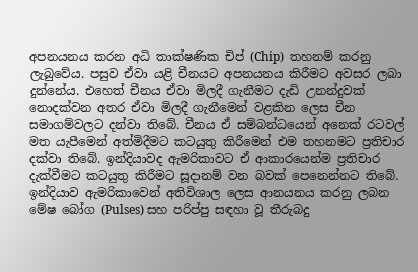අපනයනය කරන අධි තාක්ෂණික චිප් (Chip)  තහනම් කරනු ලැබුවේය. පසුව ඒවා යළි චීනයට අපනයනය කිරීමට අවසර ලබා දුන්නේය. එහෙත් චීනය ඒවා මිලදී ගැනීමට දැඩි උනන්දුවක් නොදක්වන අතර ඒවා මිලදී ගැනීමෙන් වළකින ලෙස චීන සමාගම්වලට දන්වා තිබේ. චීනය ඒ සම්බන්ධයෙන් අනෙක් රටවල් මත යැපීමෙන් අත්මිදීමට කටයුතු කිරීමෙන් එම තහනමට ප්‍රතිචාර දක්වා තිබේ. ඉන්දියාවද ඇමරිකාවට ඒ ආකාරයෙන්ම ප්‍රතිචාර දැක්වීමට කටයුතු කිරීමට සූදානම් වන බවක් පෙනෙන්නට තිබේ. ඉන්දියාව ඇමරිකාවෙන් අතිවිශාල ලෙස ආනයනය කරනු ලබන මේෂ බෝග (Pulses) සහ පරිප්පු සඳහා වූ තීරුබදු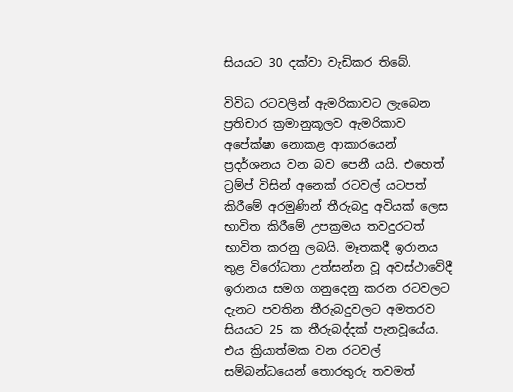සියයට 30 දක්වා වැඩිකර තිබේ.

විවිධ රටවලින් ඇමරිකාවට ලැබෙන ප්‍රතිචාර ක්‍රමානුකූලව ඇමරිකාව අපේක්ෂා නොකළ ආකාරයෙන් ප්‍රදර්ශනය වන බව පෙනී යයි. එහෙත් ට්‍රම්ප් විසින් අනෙක් රටවල් යටපත් කිරීමේ අරමුණින් තීරුබදු අවියක් ලෙස භාවිත කිරීමේ උපක්‍රමය තවදුරටත් භාවිත කරනු ලබයි. මෑතකදී ඉරානය තුළ විරෝධතා උත්සන්න වූ අවස්ථාවේදී ඉරානය සමග ගනුදෙනු කරන රටවලට දැනට පවතින තීරුබදුවලට අමතරව සියයට 25 ක තීරුබද්දක් පැනවූයේය. එය ක්‍රියාත්මක වන රටවල් සම්බන්ධයෙන් තොරතුරු තවමත්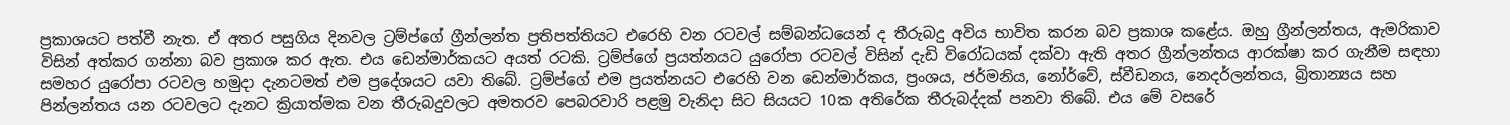ප්‍රකාශයට පත්වී නැත. ඒ අතර පසුගිය දිනවල ට්‍රම්ප්ගේ ග්‍රීන්ලන්ත ප්‍රතිපත්තියට එරෙහි වන රටවල් සම්බන්ධයෙන් ද තීරුබදු අවිය භාවිත කරන බව ප්‍රකාශ කළේය. ඔහු ග්‍රීන්ලන්තය, ඇමරිකාව විසින් අත්කර ගන්නා බව ප්‍රකාශ කර ඇත. එය ඩෙන්මාර්කයට අයත් රටකි. ට්‍රම්ප්ගේ ප්‍රයත්නයට යුරෝපා රටවල් විසින් දැඩි විරෝධයක් දක්වා ඇති අතර ග්‍රීන්ලන්තය ආරක්ෂා කර ගැනීම සඳහා සමහර යුරෝපා රටවල හමුදා දැනටමත් එම ප්‍රදේශයට යවා තිබේ. ට්‍රම්ප්ගේ එම ප්‍රයත්නයට එරෙහි වන ඩෙන්මාර්කය, ප්‍රංශය, ජර්මනිය, නෝර්වේ, ස්වීඩනය, නෙදර්ලන්තය, බ්‍රිතාන්‍යය සහ පින්ලන්තය යන රටවලට දැනට ක්‍රියාත්මක වන තීරුබදුවලට අමතරව පෙබරවාරි පළමු වැනිදා සිට සියයට 10ක අතිරේක තීරුබද්දක් පනවා තිබේ. එය මේ වසරේ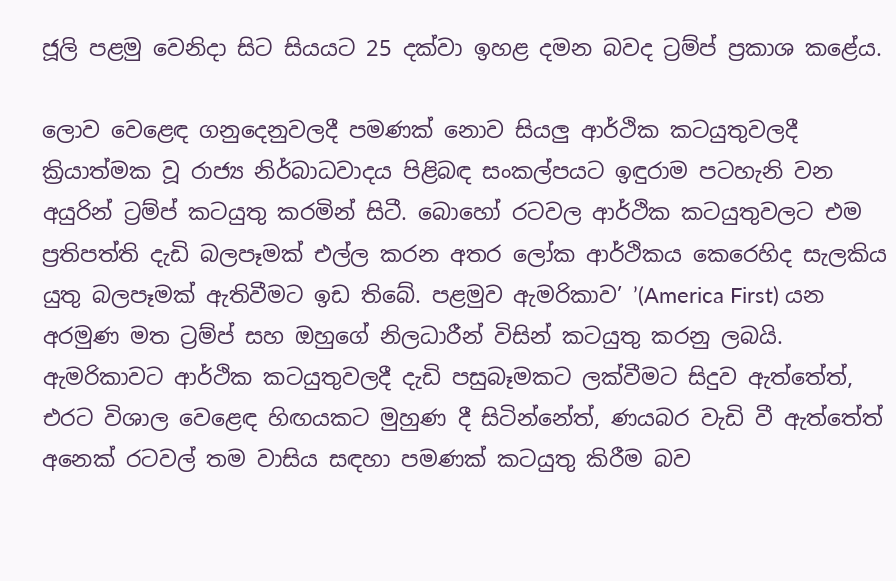ජූලි පළමු වෙනිදා සිට සියයට 25 දක්වා ඉහළ දමන බවද ට්‍රම්ප් ප්‍රකාශ කළේය.

ලොව වෙළෙඳ ගනුදෙනුවලදී පමණක් නොව සියලු‍ ආර්ථික කටයුතුවලදී ක්‍රියාත්මක වූ රාජ්‍ය නිර්බාධවාදය පිළිබඳ සංකල්පයට ඉඳුරාම පටහැනි වන අයුරින් ට්‍රම්ප් කටයුතු කරමින් සිටී. බොහෝ රටවල ආර්ථික කටයුතුවලට එම ප්‍රතිපත්ති දැඩි බලපෑමක් එල්ල කරන අතර ලෝක ආර්ථිකය කෙරෙහිද සැලකිය යුතු බලපෑමක් ඇතිවීමට ඉඩ තිබේ. පළමුව ඇමරිකාව’ ’(America First) යන අරමුණ මත ට්‍රම්ප් සහ ඔහුගේ නිලධාරීන් විසින් කටයුතු කරනු ලබයි. ඇමරිකාවට ආර්ථික කටයුතුවලදී දැඩි පසුබෑමකට ලක්වීමට සිදුව ඇත්තේත්, එරට විශාල වෙළෙඳ හිඟයකට මුහුණ දී සිටින්නේත්, ණයබර වැඩි වී ඇත්තේත් අනෙක් රටවල් තම වාසිය සඳහා පමණක් කටයුතු කිරීම බව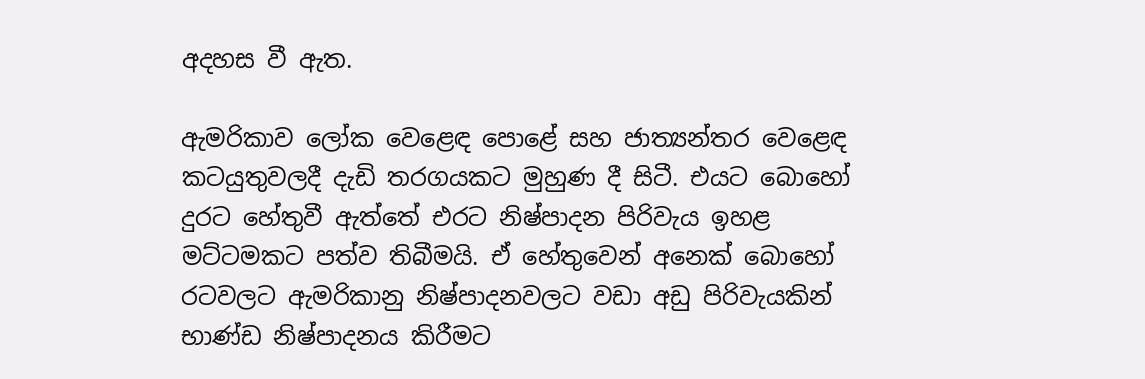අදහස වී ඇත.

ඇමරිකාව ලෝක වෙළෙඳ පොළේ සහ ජාත්‍යන්තර වෙළෙඳ කටයුතුවලදී දැඩි තරගයකට මුහුණ දී සිටී. එයට බොහෝ දුරට හේතුවී ඇත්තේ එරට නිෂ්පාදන පිරිවැය ඉහළ මට්ටමකට පත්ව තිබීමයි. ඒ හේතුවෙන් අනෙක් බොහෝ රටවලට ඇමරිකානු නිෂ්පාදනවලට වඩා අඩු පිරිවැයකින් භාණ්ඩ නිෂ්පාදනය කිරීමට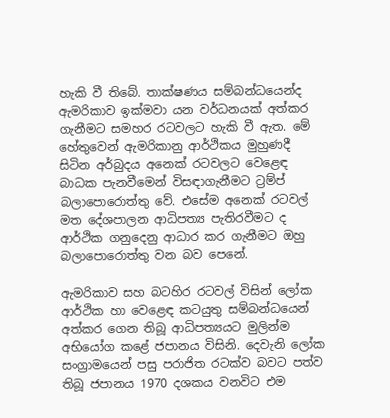හැකි වී තිබේ. තාක්ෂණය සම්බන්ධයෙන්ද ඇමරිකාව ඉක්මවා යන වර්ධනයක් අත්කර ගැනීමට සමහර රටවලට හැකි වී ඇත. මේ හේතුවෙන් ඇමරිකානු ආර්ථිකය මුහුණදී සිටින අර්බුදය අනෙක් රටවලට වෙළෙඳ බාධක පැනවීමෙන් විසඳාගැනීමට ට්‍රම්ප් බලාපොරොත්තු වේ. එසේම අනෙක් රටවල් මත දේශපාලන ආධිපත්‍ය පැතිරවීමට ද ආර්ථික ගනුදෙනු ආධාර කර ගැනීමට ඔහු බලාපොරොත්තු වන බව පෙනේ.

ඇමරිකාව සහ බටහිර රටවල් විසින් ලෝක ආර්ථික හා වෙළෙඳ කටයුතු සම්බන්ධයෙන් අත්කර ගෙන තිබූ ආධිපත්‍යයට මුලින්ම අභියෝග කළේ ජපානය විසිනි. දෙවැනි ලෝක සංග්‍රාමයෙන් පසු පරාජිත රටක්ව බවට පත්ව තිබූ ජපානය 1970 දශකය වනවිට එම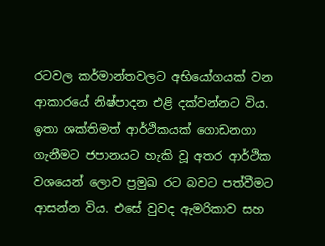රටවල කර්මාන්තවලට අභියෝගයක් වන ආකාරයේ නිෂ්පාදන එළි දක්වන්නට විය. ඉතා ශක්තිමත් ආර්ථිකයක් ගොඩනගා ගැනීමට ජපානයට හැකි වූ අතර ආර්ථික වශයෙන් ලොව ප්‍රමුඛ රට බවට පත්වීමට ආසන්න විය. එසේ වුවද ඇමරිකාව සහ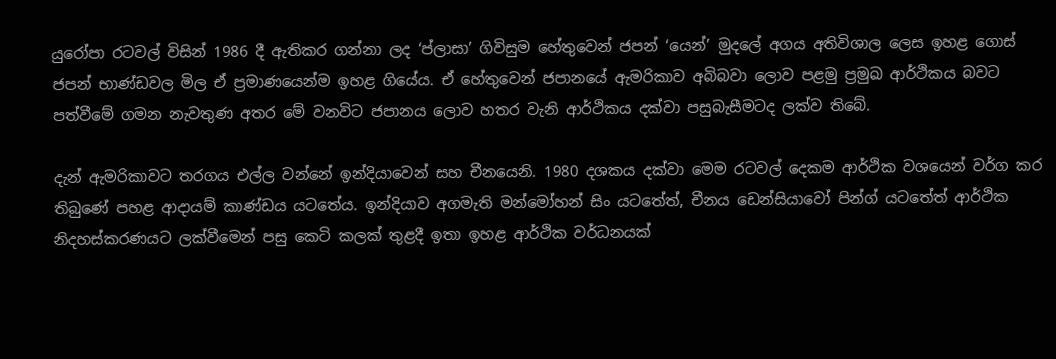යුරෝපා රටවල් විසින් 1986 දී ඇතිකර ගන්නා ලද ‘ප්ලාසා’ ගිවිසුම හේතුවෙන් ජපන් ‘යෙන්’ මුදලේ අගය අතිවිශාල ලෙස ඉහළ ගොස් ජපන් භාණ්ඩවල මිල ඒ ප්‍රමාණයෙන්ම ඉහළ ගියේය. ඒ හේතුවෙන් ජපානයේ ඇමරිකාව අබිබවා ලොව පළමු ප්‍රමුඛ ආර්ථිකය බවට පත්වීමේ ගමන නැවතුණ අතර මේ වනවිට ජපානය ලොව හතර වැනි ආර්ථිකය දක්වා පසුබැසීමටද ලක්ව තිබේ.

දැන් ඇමරිකාවට තරගය එල්ල වන්නේ ඉන්දියාවෙන් සහ චීනයෙනි. 1980 දශකය දක්වා මෙම රටවල් දෙකම ආර්ථික වශයෙන් වර්ග කර තිබුණේ පහළ ආදායම් කාණ්ඩය යටතේය. ඉන්දියාව අගමැති මන්මෝහන් සිං යටතේත්, චීනය ඩෙන්සියාවෝ පින්ග් යටතේත් ආර්ථික නිදහස්කරණයට ලක්වීමෙන් පසු කෙටි කලක් තුළදී ඉතා ඉහළ ආර්ථික වර්ධනයක්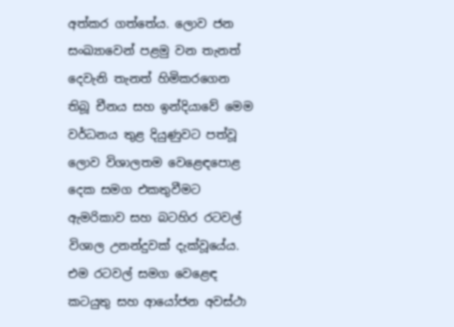අත්කර ගත්තේය. ලොව ජන සංඛ්‍යාවෙන් පළමු වන තැනත් දෙවැනි තැනත් හිමිකරගෙන තිබූ චීනය සහ ඉන්දියාවේ මෙම වර්ධනය තුළ දියුණුවට පත්වූ ලොව විශාලතම වෙළෙඳපොළ දෙක සමග එකතුවීමට ඇමරිකාව සහ බටහිර රටවල් විශාල උනන්දුවක් දැක්වූයේය. එම රටවල් සමග වෙළෙඳ කටයුතු සහ ආයෝජන අවස්ථා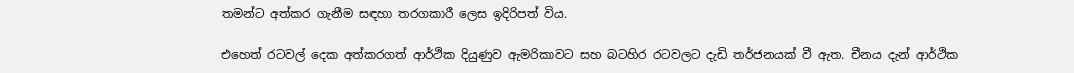තමන්ට අත්කර ගැනීම සඳහා තරගකාරී ලෙස ඉදිරිපත් විය.

එහෙත් රටවල් දෙක අත්කරගත් ආර්ථික දියුණුව ඇමරිකාවට සහ බටහිර රටවලට දැඩි තර්ජනයක් වී ඇත. චීනය දැන් ආර්ථික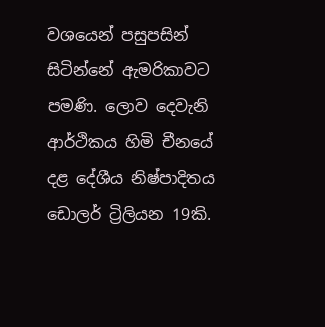වශයෙන් පසුපසින් සිටින්නේ ඇමරිකාවට පමණි. ලොව දෙවැනි ආර්ථිකය හිමි චීනයේ දළ දේශීය නිෂ්පාදිතය ඩොලර් ට්‍රිලියන 19කි.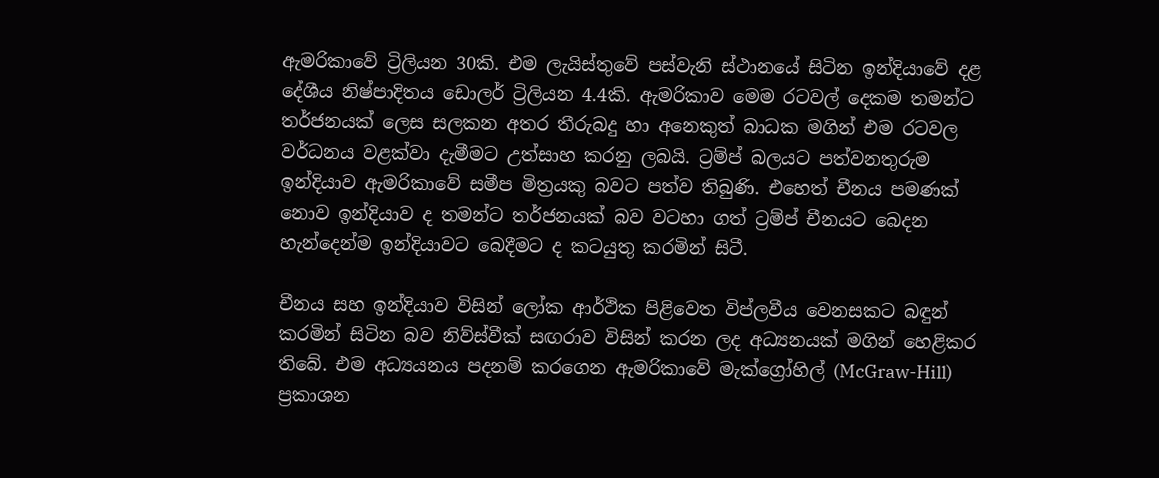ඇමරිකාවේ ට්‍රිලියන 30කි. එම ලැයිස්තුවේ පස්වැනි ස්ථානයේ සිටින ඉන්දියාවේ දළ දේශීය නිෂ්පාදිතය ඩොලර් ට්‍රිලියන 4.4කි. ඇමරිකාව මෙම රටවල් දෙකම තමන්ට තර්ජනයක් ලෙස සලකන අතර තීරුබදු හා අනෙකුත් බාධක මගින් එම රටවල වර්ධනය වළක්වා දැමීමට උත්සාහ කරනු ලබයි. ට්‍රම්ප් බලයට පත්වනතුරුම ඉන්දියාව ඇමරිකාවේ සමීප මිත්‍රයකු බවට පත්ව තිබුණි. එහෙත් චීනය පමණක් නොව ඉන්දියාව ද තමන්ට තර්ජනයක් බව වටහා ගත් ට්‍රම්ප් චීනයට බෙදන හැන්දෙන්ම ඉන්දියාවට බෙදීමට ද කටයුතු කරමින් සිටී.

චීනය සහ ඉන්දියාව විසින් ලෝක ආර්ථික පිළිවෙත විප්ලවීය වෙනසකට බඳුන් කරමින් සිටින බව නිව්ස්වීක් සඟරාව විසින් කරන ලද අධ්‍යනයක් මගින් හෙළිකර තිබේ. එම අධ්‍යයනය පදනම් කරගෙන ඇමරිකාවේ මැක්ග්‍රෝහිල් (McGraw-Hill) ප්‍රකාශන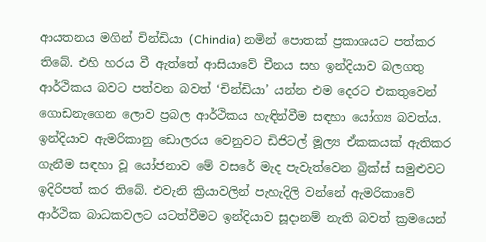ආයතනය මගින් චින්ඩියා (Chindia) නමින් පොතක් ප්‍රකාශයට පත්කර තිබේ. එහි හරය වී ඇත්තේ ආසියාවේ චීනය සහ ඉන්දියාව බලගතු ආර්ථිකය බවට පත්වන බවත් ‘චින්ඩියා’ යන්න එම දෙරට එකතුවෙන් ගොඩනැගෙන ලොව ප්‍රබල ආර්ථිකය හැඳින්වීම සඳහා යෝග්‍ය බවත්ය. ඉන්දියාව ඇමරිකානු ඩොලරය වෙනුවට ඩිජිටල් මූල්‍ය ඒකකයක් ඇතිකර ගැනීම සඳහා වූ යෝජනාව මේ වසරේ මැද පැවැත්වෙන බ්‍රික්ස් සමුළුවට ඉදිරිපත් කර තිබේ. එවැනි ක්‍රියාවලින් පැහැදිලි වන්නේ ඇමරිකාවේ ආර්ථික බාධකවලට යටත්වීමට ඉන්දියාව සූදානම් නැති බවත් ක්‍රමයෙන්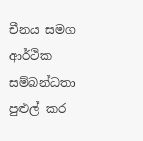චීනය සමග ආර්ථික සම්බන්ධතා පුළුල් කර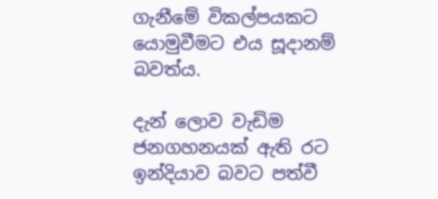ගැනීමේ විකල්පයකට යොමුවීමට එය සූදානම් බවත්ය.

දැන් ලොව වැඩිම ජනගහනයක් ඇති රට ඉන්දියාව බවට පත්වී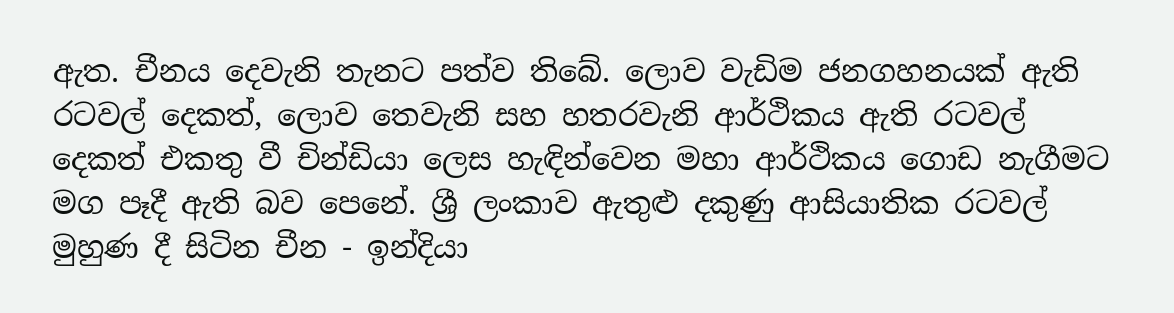ඇත. චීනය දෙවැනි තැනට පත්ව තිබේ. ලොව වැඩිම ජනගහනයක් ඇති රටවල් දෙකත්, ලොව තෙවැනි සහ හතරවැනි ආර්ථිකය ඇති රටවල් දෙකත් එකතු වී චින්ඩියා ලෙස හැඳින්වෙන මහා ආර්ථිකය ගොඩ නැගීමට මග පෑදී ඇති බව පෙනේ. ශ්‍රී ලංකාව ඇතුළු දකුණු ආසියාතික රටවල් මුහුණ දී සිටින චීන - ඉන්දියා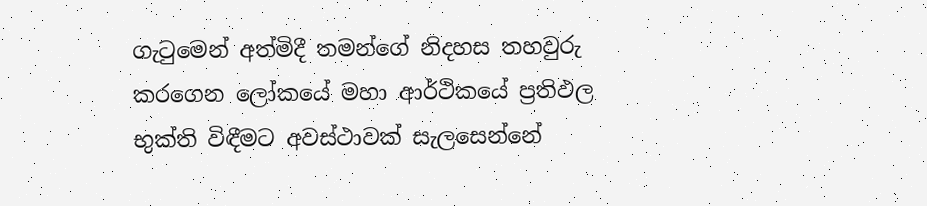ගැටුමෙන් අත්මිදී තමන්ගේ නිදහස තහවුරු කරගෙන ලෝකයේ මහා ආර්ථිකයේ ප්‍රතිඵල භුක්ති විඳීමට අවස්ථාවක් සැලසෙන්නේ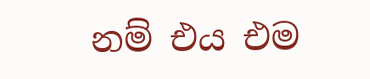නම් එය එම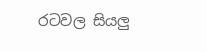රටවල සියලු‍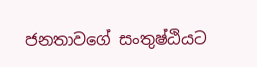ජනතාවගේ සංතුෂ්ඨියට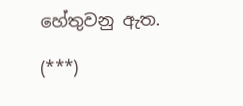හේතුවනු ඇත.

(***)